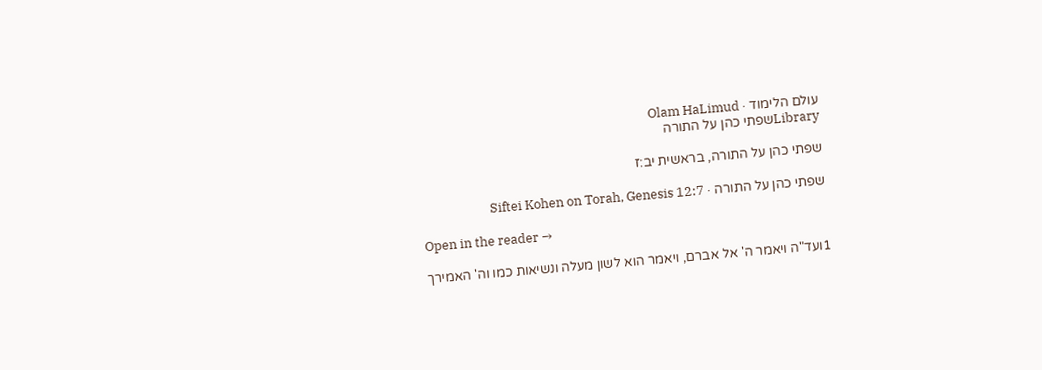עולם הלימוד · Olam HaLimud
Libraryשפתי כהן על התורה

שפתי כהן על התורה, בראשית יב:ז

שפתי כהן על התורה · Siftei Kohen on Torah, Genesis 12:7

Open in the reader →

1ועד"ה ויאמר ה' אל אברם, ויאמר הוא לשון מעלה ונשיאות כמו וה' האמירך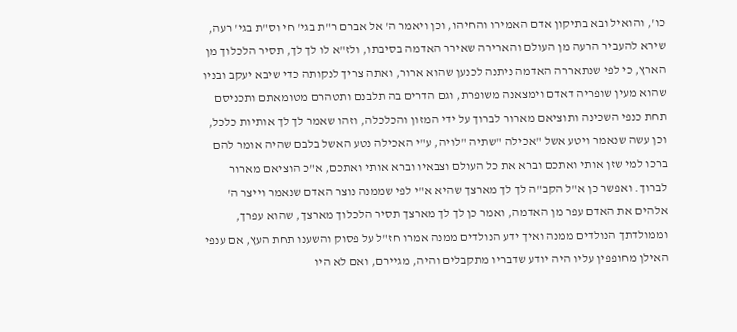כו', והואיל ובא בתיקון אדם האמירו והחיהו, וכן ויאמר ה' אל אברם ר"ת בגי' חי וס"ת בגי' רעה, שירא להעביר הרעה מן העולם והארירה שאירר האדמה בסיבתו, ולז"א לו לך לך, תסיר הלכלוך מן הארץ, כי לפי שנתאררה האדמה ניתנה לכנען שהוא ארור, ואתה צריך לנקותה כדי שיבא יעקב ובניו שהוא מעין שופריה דאדם וימצאנה משופרת, וגם הדרים בה תלבנם ותטהרם מטומאתם ותכניסם תחת כנפי השכינה ותוציאם מארור לברוך על ידי המזון והכלכלה, וזהו שאמר לך לך אותיות כלכל, וכן עשה שנאמר ויטע אשל "אכילה "שתיה "לויה, ע"י האכילה נטע האשל בלבם שהיה אומר להם ברכו למי שזן אותי ואתכם וברא את כל העולם וצבאיו וברא אותי ואתכם, א"כ הוציאם מארור לברוך. ואפשר כן א"ל הקב"ה לך לך מארצך שהיא א"י לפי שממנה נוצר האדם שנאמר וייצר ה' אלהים את האדם עפר מן האדמה, ואמר כן לך לך מארצך תסיר הלכלוך מארצך, שהוא עפרך, וממולדתך הנולדים ממנה ואיך ידע הנולדים ממנה אמרו חז"ל על פסוק והשענו תחת העץ, אם ענפי האילן מחופפין עליו היה יודע שדבריו מתקבלים והיה, מגיירם, ואם לא היו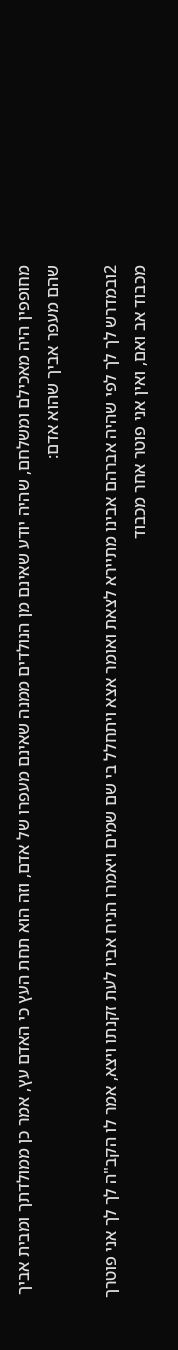מחופפין היה מאכילם ומשלחם, שהיה יודע שאינם מן הנולדים ממנה שאינם מעפרו של אדם, וזה הוא תחת העץ כי האדם עץ, אמר כן ממולדתך ומבית אביך שהם מעפר אביך שהוא אדם:

2ובמדרש לך לך לפי שהיה אברהם אבינו מתיירא לצאת ואומר אצא ויתחלל בי שם שמים ויאמרו הניח אביו לעת זקנתו ויצא, אמר לו הקב"ה לך לך אני פוטרך מכבוד אב ואם, ואין אני פוטר אחר מכבוד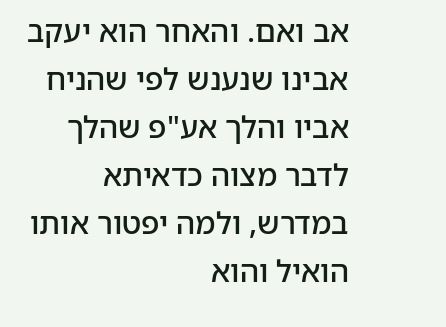אב ואם. והאחר הוא יעקב אבינו שנענש לפי שהניח אביו והלך אע"פ שהלך לדבר מצוה כדאיתא במדרש, ולמה יפטור אותו הואיל והוא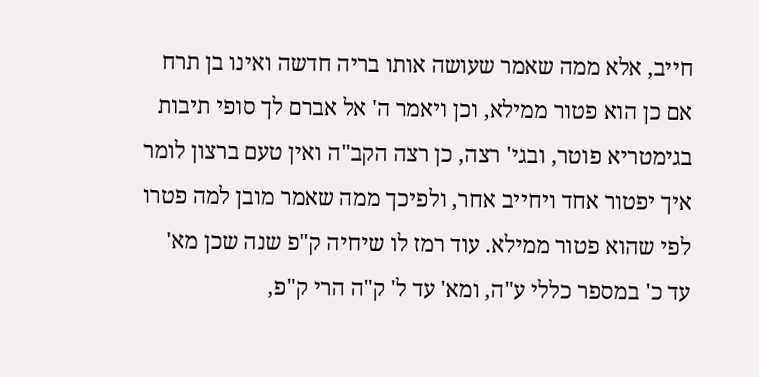חייב, אלא ממה שאמר שעושה אותו בריה חדשה ואינו בן תרח אם כן הוא פטור ממילא, וכן ויאמר ה' אל אברם לך סופי תיבות בגימטריא פוטר, ובגי' רצה, כן רצה הקב"ה ואין טעם ברצון לומר איך יפטור אחד ויחייב אחר, ולפיכך ממה שאמר מובן למה פטרו לפי שהוא פטור ממילא. עוד רמז לו שיחיה ק"פ שנה שכן מא' עד כ' במספר כללי ע"ה, ומא' עד ל' ק"ה הרי ק"פ,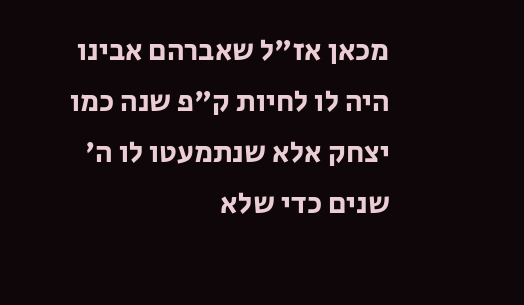מכאן אז"ל שאברהם אבינו היה לו לחיות ק"פ שנה כמו יצחק אלא שנתמעטו לו ה' שנים כדי שלא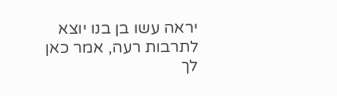יראה עשו בן בנו יוצא לתרבות רעה, אמר כאן לך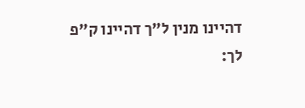דהיינו מנין ל"ך דהיינו ק"פ לך: